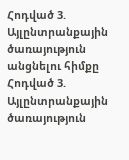Հոդված 3. Այլընտրանքային ծառայություն անցնելու հիմքը
Հոդված 3. Այլընտրանքային ծառայություն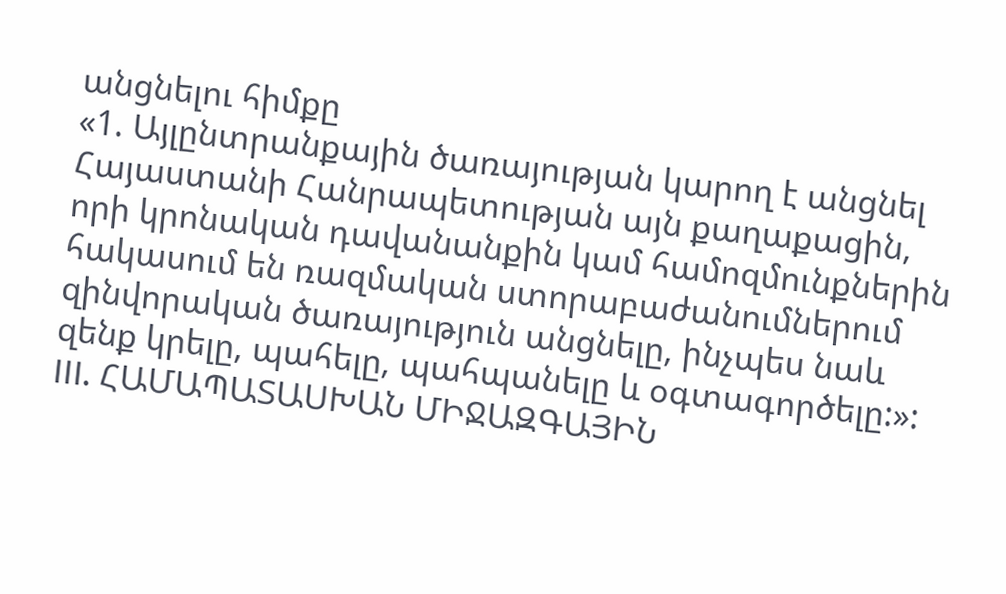անցնելու հիմքը
«1. Այլընտրանքային ծառայության կարող է անցնել Հայաստանի Հանրապետության այն քաղաքացին, որի կրոնական դավանանքին կամ համոզմունքներին հակասում են ռազմական ստորաբաժանումներում զինվորական ծառայություն անցնելը, ինչպես նաև զենք կրելը, պահելը, պահպանելը և օգտագործելը:»:
III. ՀԱՄԱՊԱՏԱՍԽԱՆ ՄԻՋԱԶԳԱՅԻՆ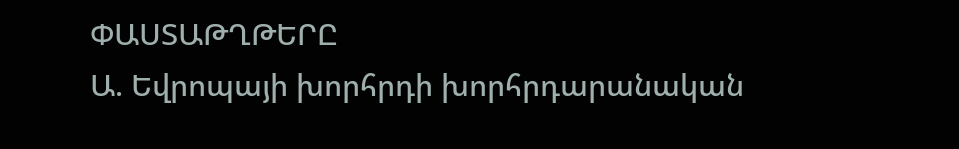ՓԱՍՏԱԹՂԹԵՐԸ
Ա. Եվրոպայի խորհրդի խորհրդարանական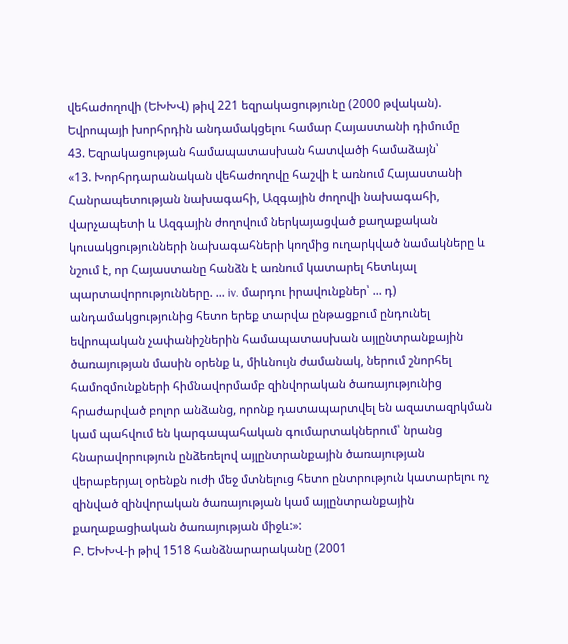վեհաժողովի (ԵԽԽՎ) թիվ 221 եզրակացությունը (2000 թվական). Եվրոպայի խորհրդին անդամակցելու համար Հայաստանի դիմումը
43. Եզրակացության համապատասխան հատվածի համաձայն՝
«13. Խորհրդարանական վեհաժողովը հաշվի է առնում Հայաստանի Հանրապետության նախագահի, Ազգային ժողովի նախագահի, վարչապետի և Ազգային ժողովում ներկայացված քաղաքական կուսակցությունների նախագահների կողմից ուղարկված նամակները և նշում է, որ Հայաստանը հանձն է առնում կատարել հետևյալ պարտավորությունները. ... iv. մարդու իրավունքներ՝ ... դ) անդամակցությունից հետո երեք տարվա ընթացքում ընդունել եվրոպական չափանիշներին համապատասխան այլընտրանքային ծառայության մասին օրենք և, միևնույն ժամանակ, ներում շնորհել համոզմունքների հիմնավորմամբ զինվորական ծառայությունից հրաժարված բոլոր անձանց, որոնք դատապարտվել են ազատազրկման կամ պահվում են կարգապահական գումարտակներում՝ նրանց հնարավորություն ընձեռելով այլընտրանքային ծառայության վերաբերյալ օրենքն ուժի մեջ մտնելուց հետո ընտրություն կատարելու ոչ զինված զինվորական ծառայության կամ այլընտրանքային քաղաքացիական ծառայության միջև:»:
Բ. ԵԽԽՎ-ի թիվ 1518 հանձնարարականը (2001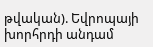թվական). Եվրոպայի խորհրդի անդամ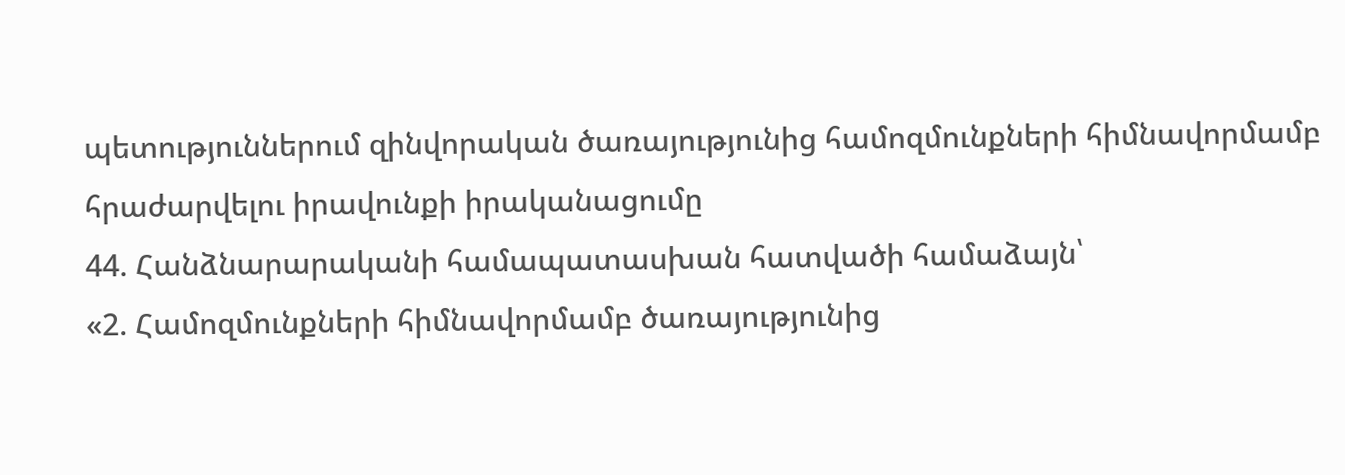պետություններում զինվորական ծառայությունից համոզմունքների հիմնավորմամբ հրաժարվելու իրավունքի իրականացումը
44. Հանձնարարականի համապատասխան հատվածի համաձայն՝
«2. Համոզմունքների հիմնավորմամբ ծառայությունից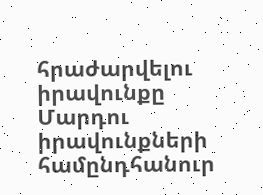հրաժարվելու իրավունքը Մարդու իրավունքների համընդհանուր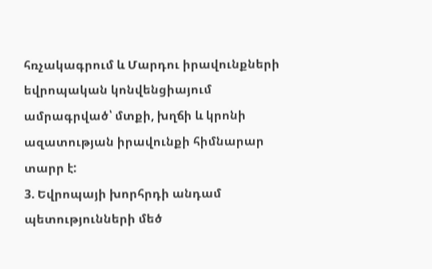հռչակագրում և Մարդու իրավունքների եվրոպական կոնվենցիայում ամրագրված՝ մտքի, խղճի և կրոնի ազատության իրավունքի հիմնարար տարր է:
3. Եվրոպայի խորհրդի անդամ պետությունների մեծ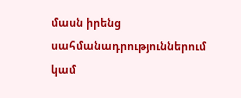մասն իրենց սահմանադրություններում կամ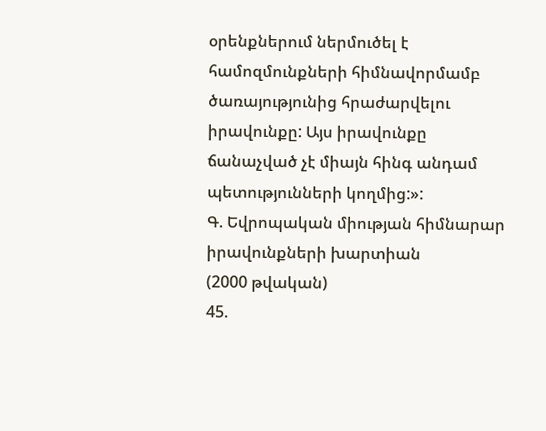օրենքներում ներմուծել է համոզմունքների հիմնավորմամբ ծառայությունից հրաժարվելու իրավունքը: Այս իրավունքը ճանաչված չէ միայն հինգ անդամ պետությունների կողմից:»:
Գ. Եվրոպական միության հիմնարար իրավունքների խարտիան
(2000 թվական)
45.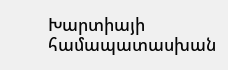Խարտիայի համապատասխան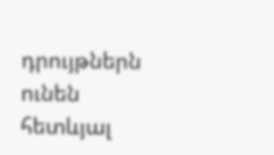դրույթներն ունեն հետևյալ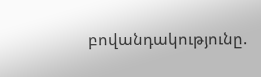բովանդակությունը.